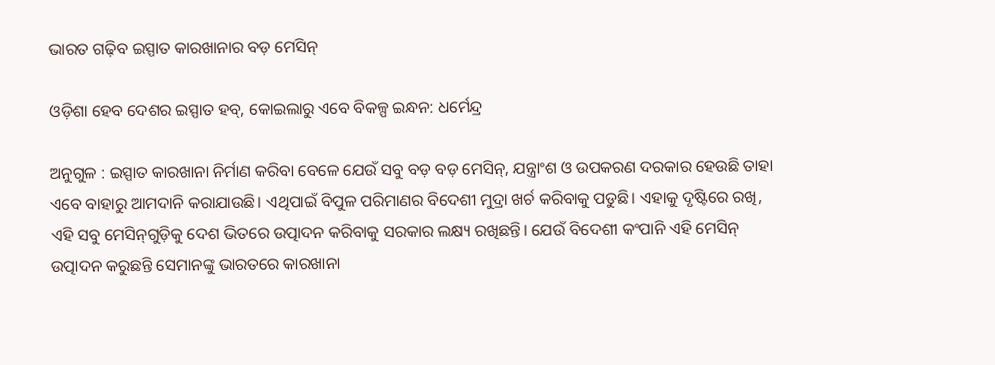ଭାରତ ଗଢ଼ିବ ଇସ୍ପାତ କାରଖାନାର ବଡ଼ ମେସିନ୍‌

ଓଡ଼ିଶା ହେବ ଦେଶର ଇସ୍ପାତ ହବ୍‌, କୋଇଲାରୁ ଏବେ ବିକଳ୍ପ ଇନ୍ଧନ: ଧର୍ମେନ୍ଦ୍ର

ଅନୁଗୁଳ : ଇସ୍ପାତ କାରଖାନା ନିର୍ମାଣ କରିବା ବେଳେ ଯେଉଁ ସବୁ ବଡ଼ ବଡ଼ ମେସିନ୍‌, ଯନ୍ତ୍ରାଂଶ ଓ ଉପକରଣ ଦରକାର ହେଉଛି ତାହା ଏବେ ବାହାରୁ ଆମଦାନି କରାଯାଉଛି। ଏଥିପାଇଁ ବିପୁଳ ପରିମାଣର ବିଦେଶୀ ମୁଦ୍ରା ଖର୍ଚ କରିବାକୁ ପଡୁଛି। ଏହାକୁ ଦୃଷ୍ଟିରେ ରଖି, ଏହି ସବୁ ମେସିନ୍‌ଗୁଡ଼ିକୁ ଦେଶ ଭିତରେ ଉତ୍ପାଦନ କରିବାକୁ ସରକାର ଲକ୍ଷ୍ୟ ରଖିଛନ୍ତି। ଯେଉଁ ବିଦେଶୀ କଂପାନି ଏହି ମେସିନ୍‌ ଉତ୍ପାଦନ କରୁଛନ୍ତି ସେମାନଙ୍କୁ ଭାରତରେ କାରଖାନା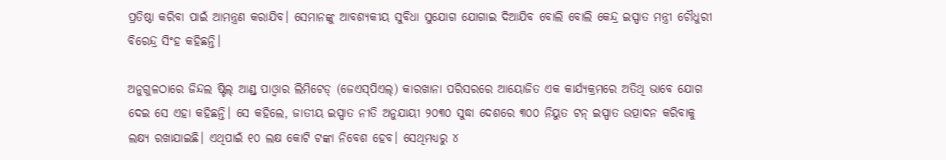ପ୍ରତିଷ୍ଠା କରିବା ପାଇଁ ଆମନ୍ତ୍ରଣ କରାଯିବ। ସେମାନଙ୍କୁ ଆବଶ୍ୟକୀୟ ସୁବିଧା ସୁଯୋଗ ଯୋଗାଇ ଦିଆଯିବ ବୋଲି ବୋଲି କେନ୍ଦ୍ର ଇସ୍ପାତ ମନ୍ତ୍ରୀ ଚୌଧୁରୀ ବିରେନ୍ଦ୍ର ସିଂହ କହିଛନ୍ତି।

ଅନୁଗୁଳଠାରେ ଜିନ୍ଦଲ ଷ୍ଟିଲ୍‌ ଆଣ୍ଡ୍‌ ପାଓ୍ଵାର ଲିମିଟେଡ୍‌ (ଜେଏସ୍‌ପିଏଲ୍‌) କାରଖାନା ପରିସରରେ ଆୟୋଜିତ ଏକ କାର୍ଯ୍ୟକ୍ରମରେ ଅତିଥି ଭାବେ ଯୋଗ ଦେଇ ସେ ଏହା କହିଛନ୍ତି। ସେ କହିଲେ, ଜାତୀୟ ଇସ୍ପାତ ନୀତି ଅନୁଯାୟୀ ୨୦୩୦ ସୁଦ୍ଧା ଦେଶରେ ୩୦୦ ନିୟୁତ ଟନ୍‌ ଇସ୍ପାତ ଉତ୍ପାଦନ କରିବାକୁ ଲକ୍ଷ୍ୟ ରଖାଯାଇଛି। ଏଥିପାଇଁ ୧୦ ଲକ୍ଷ କୋଟି ଟଙ୍କା ନିବେଶ ହେବ। ସେଥିମଧ୍ୟରୁ ୪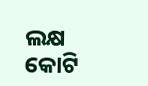ଲକ୍ଷ କୋଟି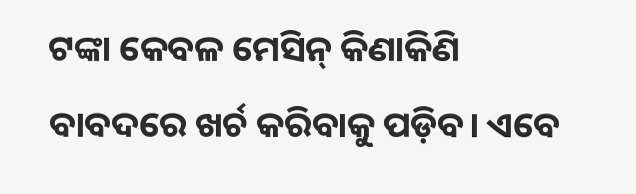ଟଙ୍କା କେବଳ ମେସିନ୍‌ କିଣାକିଣି ବାବଦରେ ଖର୍ଚ କରିବାକୁ ପଡ଼ିବ। ଏବେ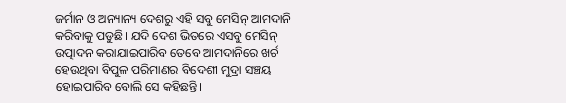ଜର୍ମାନ ଓ ଅନ୍ୟାନ୍ୟ ଦେଶରୁ ଏହି ସବୁ ମେସିନ୍‌ ଆମଦାନି କରିବାକୁ ପଡୁଛି। ଯଦି ଦେଶ ଭିତରେ ଏସବୁ ମେସିନ୍‌ ଉତ୍ପାଦନ କରାଯାଇପାରିବ ତେବେ ଆମଦାନିରେ ଖର୍ଚ ହେଉଥିବା ବିପୁଳ ପରିମାଣର ବିଦେଶୀ ମୁଦ୍ରା ସଞ୍ଚୟ ହୋଇପାରିବ ବୋଲି ସେ କହିଛନ୍ତି।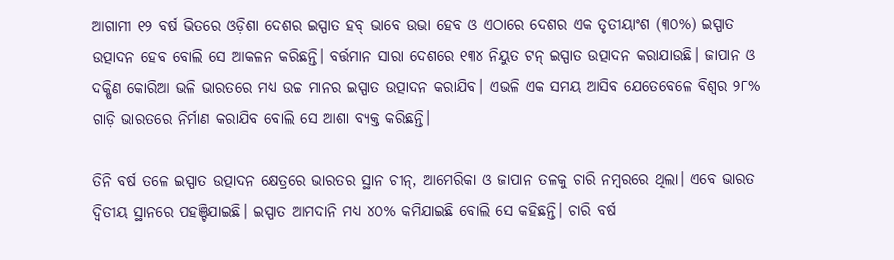ଆଗାମୀ ୧୨ ବର୍ଷ ଭିତରେ ଓଡ଼ିଶା ଦେଶର ଇସ୍ପାତ ହବ୍‌ ଭାବେ ଉଭା ହେବ ଓ ଏଠାରେ ଦେଶର ଏକ ତୃତୀୟାଂଶ (୩୦%) ଇସ୍ପାତ ଉତ୍ପାଦନ ହେବ ବୋଲି ସେ ଆକଳନ କରିଛନ୍ତି। ବର୍ତ୍ତମାନ ସାରା ଦେଶରେ ୧୩୪ ନିୟୁତ ଟନ୍‌ ଇସ୍ପାତ ଉତ୍ପାଦନ କରାଯାଉଛି। ଜାପାନ ଓ ଦକ୍ଷିଣ କୋରିଆ ଭଳି ଭାରତରେ ମଧ୍ୟ ଉଚ୍ଚ ମାନର ଇସ୍ପାତ ଉତ୍ପାଦନ କରାଯିବ। ଏଭଳି ଏକ ସମୟ ଆସିବ ଯେତେବେଳେ ବିଶ୍ୱର ୨୮% ଗାଡ଼ି ଭାରତରେ ନିର୍ମାଣ କରାଯିବ ବୋଲି ସେ ଆଶା ବ୍ୟକ୍ତ କରିଛନ୍ତି।

ତିନି ବର୍ଷ ତଳେ ଇସ୍ପାତ ଉତ୍ପାଦନ କ୍ଷେତ୍ରରେ ଭାରତର ସ୍ଥାନ ଚୀନ୍‌, ଆମେରିକା ଓ ଜାପାନ ତଳକୁ ଚାରି ନମ୍ବରରେ ଥିଲା। ଏବେ ଭାରତ ଦ୍ୱିତୀୟ ସ୍ଥାନରେ ପହଞ୍ଚିଯାଇଛି। ଇସ୍ପାତ ଆମଦାନି ମଧ୍ୟ ୪୦% କମିଯାଇଛି ବୋଲି ସେ କହିଛନ୍ତି। ଚାରି ବର୍ଷ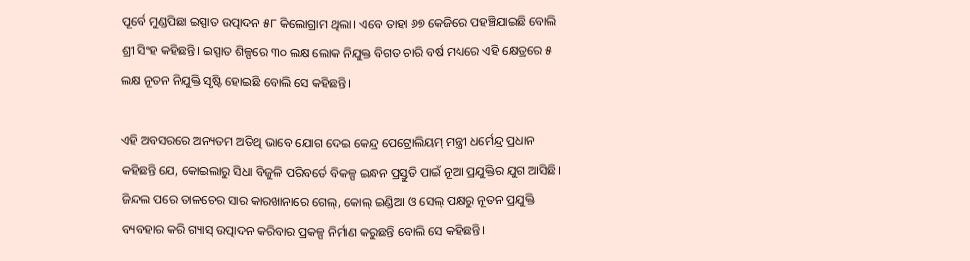ପୂର୍ବେ ମୁଣ୍ଡପିଛା ଇସ୍ପାତ ଉତ୍ପାଦନ ୫୮ କିଲୋଗ୍ରାମ ଥିଲା। ଏବେ ତାହା ୬୭ କେଜିରେ ପହଞ୍ଚିଯାଇଛି ବୋଲି ଶ୍ରୀ ସିଂହ କହିଛନ୍ତି। ଇସ୍ପାତ ଶିଳ୍ପରେ ୩୦ ଲକ୍ଷ ଲୋକ ନିଯୁକ୍ତ ବିଗତ ଚାରି ବର୍ଷ ମଧ୍ୟରେ ଏହି କ୍ଷେତ୍ରରେ ୫ ଲକ୍ଷ ନୂତନ ନିଯୁକ୍ତି ସୃଷ୍ଟି ହୋଇଛି ବୋଲି ସେ କହିଛନ୍ତି।

ଏହି ଅବସରରେ ଅନ୍ୟତମ ଅତିଥି ଭାବେ ଯୋଗ ଦେଇ କେନ୍ଦ୍ର ପେଟ୍ରୋଲିୟମ୍‌ ମନ୍ତ୍ରୀ ଧର୍ମେନ୍ଦ୍ର ପ୍ରଧାନ କହିଛନ୍ତି ଯେ, କୋଇଲାରୁ ସିଧା ବିଜୁଳି ପରିବର୍ତେ ବିକଳ୍ପ ଇନ୍ଧନ ପ୍ରସ୍ତୁତି ପାଇଁ ନୂଆ ପ୍ରଯୁକ୍ତିର ଯୁଗ ଆସିଛି। ଜିନ୍ଦଲ ପରେ ତାଳଚେର ସାର କାରଖାନାରେ ଗେଲ୍‌, କୋଲ୍‌ ଇଣ୍ଡିଆ ଓ ସେଲ୍‌ ପକ୍ଷରୁ ନୂତନ ପ୍ରଯୁକ୍ତି ବ୍ୟବହାର କରି ଗ୍ୟାସ୍‌ ଉତ୍ପାଦନ କରିବାର ପ୍ରକଳ୍ପ ନିର୍ମାଣ କରୁଛନ୍ତି ବୋଲି ସେ କହିଛନ୍ତି।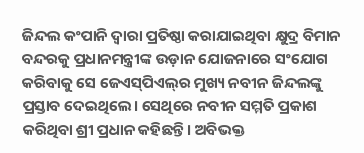ଜିନ୍ଦଲ କଂପାନି ଦ୍ୱାରା ପ୍ରତିଷ୍ଠା କରାଯାଇଥିବା କ୍ଷୁଦ୍ର ବିମାନ ବନ୍ଦରକୁ ପ୍ରଧାନମନ୍ତ୍ରୀଙ୍କ ଉଡ଼ାନ ଯୋଜନାରେ ସଂଯୋଗ କରିବାକୁ ସେ ଜେଏସ୍‌ପିଏଲ୍‌ର ମୁଖ୍ୟ ନବୀନ ଜିନ୍ଦଲଙ୍କୁ ପ୍ରସ୍ତାବ ଦେଇଥିଲେ। ସେଥିରେ ନବୀନ ସମ୍ମତି ପ୍ରକାଶ କରିଥିବା ଶ୍ରୀ ପ୍ରଧାନ କହିଛନ୍ତି। ଅବିଭକ୍ତ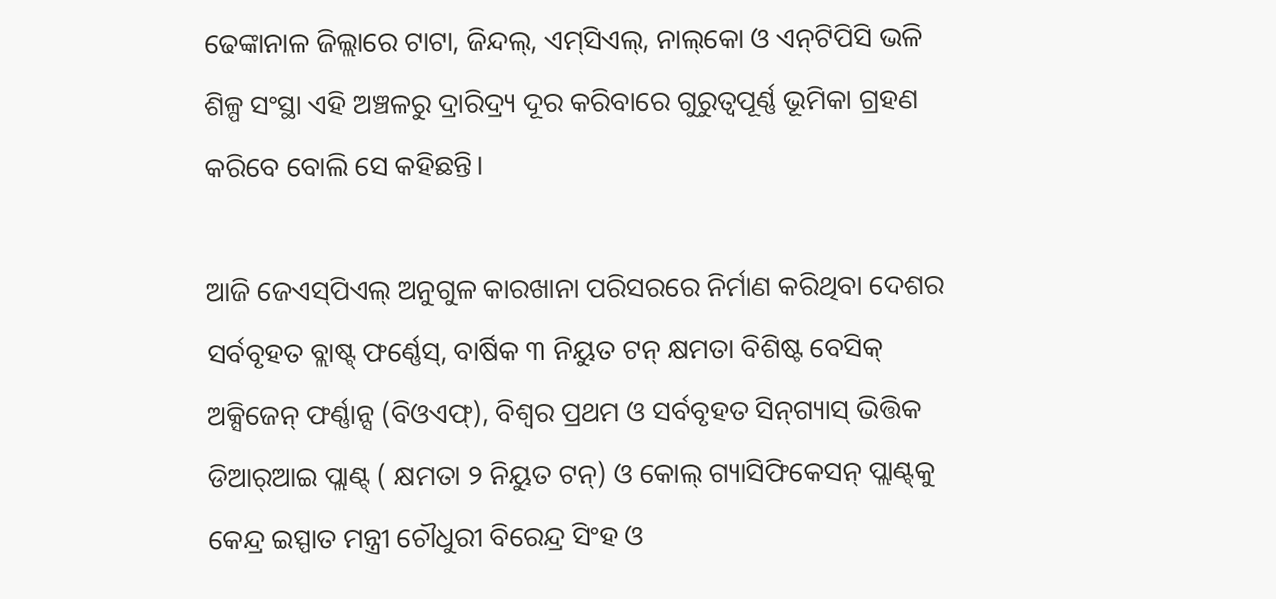ଢେଙ୍କାନାଳ ଜିଲ୍ଲାରେ ଟାଟା, ଜିନ୍ଦଲ୍‌, ଏମ୍‌ସିଏଲ୍‌, ନାଲ୍‌କୋ ଓ ଏନ୍‌ଟିପିସି ଭଳି ଶିଳ୍ପ ସଂସ୍ଥା ଏହି ଅଞ୍ଚଳରୁ ଦ୍ରାରିଦ୍ର୍ୟ ଦୂର କରିବାରେ ଗୁରୁତ୍ୱପୂର୍ଣ୍ଣ ଭୂମିକା ଗ୍ରହଣ କରିବେ ବୋଲି ସେ କହିଛନ୍ତି।

ଆଜି ଜେଏସ୍‌ପିଏଲ୍‌ ଅନୁଗୁଳ କାରଖାନା ପରିସରରେ ନିର୍ମାଣ କରିଥିବା ଦେଶର ସର୍ବବୃହତ ବ୍ଲାଷ୍ଟ୍‍ ଫର୍ଣ୍ଣେସ୍‌, ବାର୍ଷିକ ୩ ନିୟୁତ ଟନ୍‌ କ୍ଷମତା ବିଶିଷ୍ଟ ବେସିକ୍‌ ଅକ୍ସିଜେନ୍‌ ଫର୍ଣ୍ଣାନ୍ସ (ବିଓଏଫ୍‌), ବିଶ୍ୱର ପ୍ରଥମ ଓ ସର୍ବବୃହତ ସିନ୍‌ଗ୍ୟାସ୍‌ ଭିତ୍ତିକ ଡିଆର୍‌ଆଇ ପ୍ଲାଣ୍ଟ୍‌ ( କ୍ଷମତା ୨ ନିୟୁତ ଟନ୍‌) ଓ କୋଲ୍‌ ଗ୍ୟାସିଫିକେସନ୍‌ ପ୍ଲାଣ୍ଟ୍‌କୁ କେନ୍ଦ୍ର ଇସ୍ପାତ ମନ୍ତ୍ରୀ ଚୌଧୁରୀ ବିରେନ୍ଦ୍ର ସିଂହ ଓ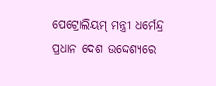ପେଟ୍ରୋଲିୟମ୍‌ ମନ୍ତ୍ରୀ ଧର୍ମେନ୍ଦ୍ର ପ୍ରଧାନ ଦେଶ ଉଦ୍ଦେଶ୍ୟରେ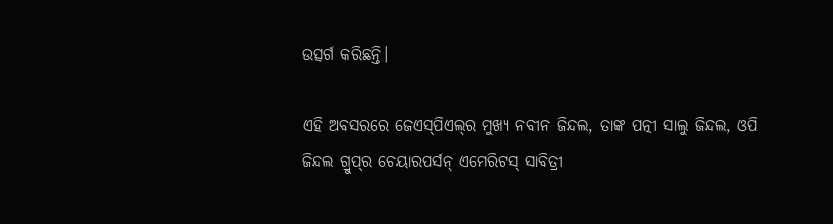ଉତ୍ସର୍ଗ କରିଛନ୍ତି।

ଏହି ଅବସରରେ ଜେଏସ୍‌ପିଏଲ୍‌ର ମୁଖ୍ୟ ନବୀନ ଜିନ୍ଦଲ, ତାଙ୍କ ପତ୍ନୀ ସାଲୁ ଜିନ୍ଦଲ, ଓପି ଜିନ୍ଦଲ ଗ୍ରୁପ୍‌ର ଚେୟାରପର୍ସନ୍‌ ଏମେରିଟସ୍‌ ସାବିତ୍ରୀ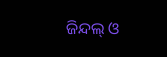ଜିନ୍ଦଲ୍‌ ଓ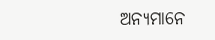ଅନ୍ୟମାନେ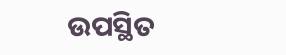ଉପସ୍ଥିତ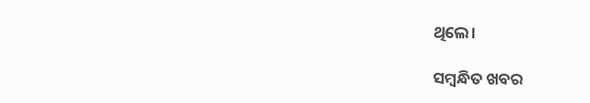ଥିଲେ।

ସମ୍ବନ୍ଧିତ ଖବର